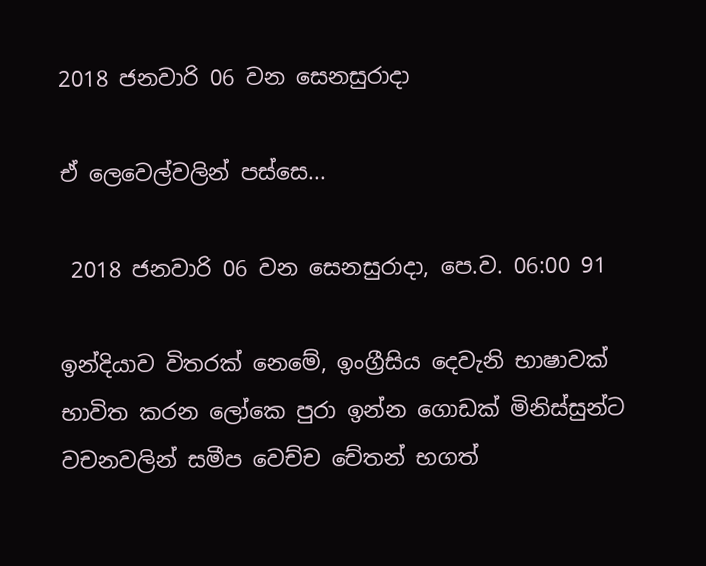2018 ජනවාරි 06 වන සෙනසුරාදා

ඒ ලෙවෙල්වලින් පස්සෙ...

 2018 ජනවාරි 06 වන සෙනසුරාදා, පෙ.ව. 06:00 91

ඉන්දියාව විතරක් නෙමේ, ඉංග්‍රීසිය දෙවැනි භාෂාවක් භාවිත කරන ලෝකෙ පුරා ඉන්න ගොඩක් මිනිස්සුන්ට වචනවලින් සමීප වෙච්ච චේතන් භගත්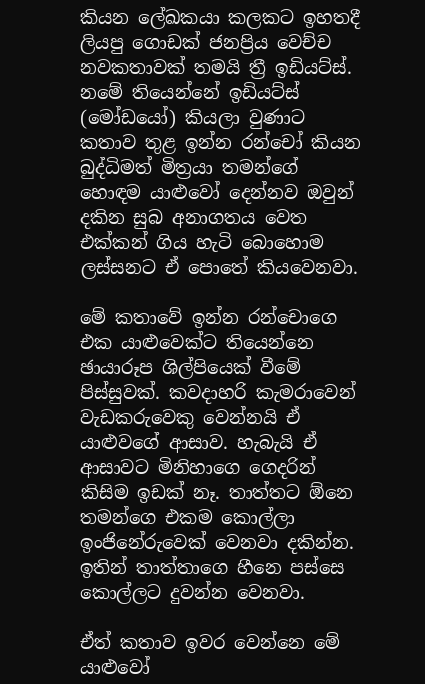කියන ලේඛකයා කලකට ඉහතදී ලියපු ගොඩක් ජනප්‍රිය වෙච්ච නවකතාවක් තමයි ත්‍රී ඉඩියට්ස්. නමේ තියෙන්නේ ඉඩියට්ස් (මෝඩයෝ) කියලා වුණාට කතාව තුළ ඉන්න රන්චෝ කියන බුද්ධිමත් මිත්‍රයා තමන්ගේ හොඳම යාළුවෝ දෙන්නව ඔවුන් දකින සුබ අනාගතය වෙත එක්කන් ගිය හැටි බොහොම ලස්සනට ඒ පොතේ කියවෙනවා.

මේ කතාවේ ඉන්න රන්චොගෙ එක යාළුවෙක්ට තියෙන්නෙ ඡායාරූප ශිල්පියෙක් වීමේ පිස්සුවක්. කවදාහරි කැමරාවෙන් වැඩකරුවෙකු වෙන්නයි ඒ යාළුවගේ ආසාව. හැබැයි ඒ ආසාවට මිනිහාගෙ ගෙදරින් කිසිම ඉඩක් නෑ. තාත්තට ඕනෙ තමන්ගෙ එකම කොල්ලා ඉංජිනේරුවෙක් වෙනවා දකින්න. ඉතින් තාත්තාගෙ හීනෙ පස්සෙ කොල්ලට දුවන්න වෙනවා.

ඒත් කතාව ඉවර වෙන්නෙ මේ යාළුවෝ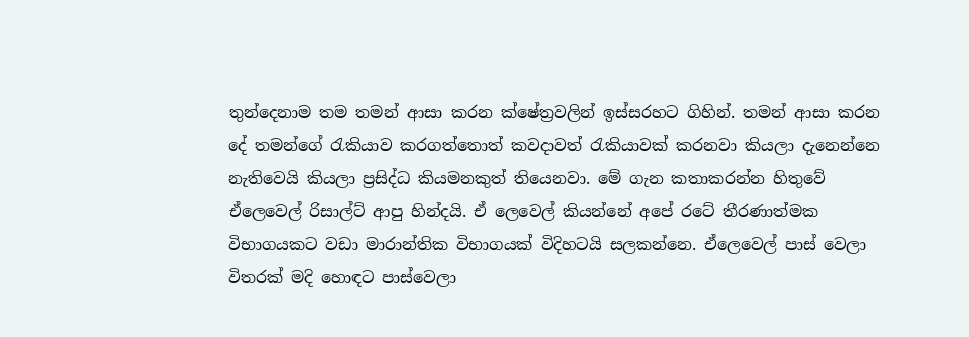තුන්දෙනාම තම තමන් ආසා කරන ක්ෂේත්‍රවලින් ඉස්සරහට ගිහින්. තමන් ආසා කරන දේ තමන්ගේ රැකියාව කරගත්තොත් කවදාවත් රැකියාවක් කරනවා කියලා දැනෙන්නෙ නැතිවෙයි කියලා ප්‍රසිද්ධ කියමනකුත් තියෙනවා. මේ ගැන කතාකරන්න හිතුවේ ඒලෙවෙල් රිසාල්ට් ආපු හින්දයි. ඒ ලෙවෙල් කියන්නේ අපේ රටේ තීරණාත්මක විභාගයකට වඩා මාරාන්තික විභාගයක් විදිහටයි සලකන්නෙ. ඒලෙවෙල් පාස් වෙලා විතරක් මදි හොඳට පාස්වෙලා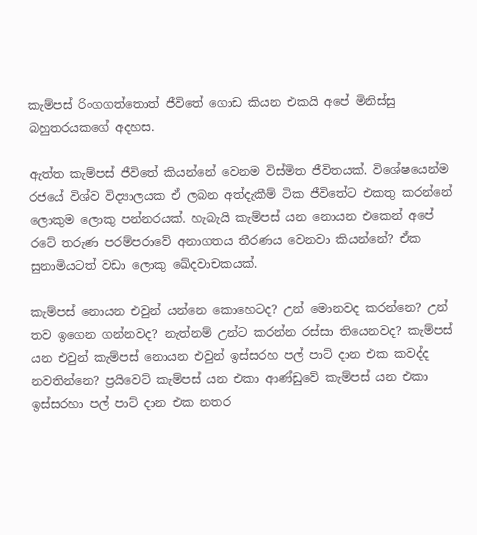කැම්පස් රිංගගත්තොත් ජීවිතේ ගොඩ කියන එකයි අපේ මිනිස්සු බහුතරයකගේ අදහස.

ඇත්ත කැම්පස් ජීවිතේ කියන්නේ වෙනම විස්මිත ජීවිතයක්. විශේෂයෙන්ම රජයේ විශ්ව විද්‍යාලයක ඒ ලබන අත්දැකීම් ටික ජීවිතේට එකතු කරන්නේ ලොකුම ලොකු පන්නරයක්. හැබැයි කැම්පස් යන නොයන එකෙන් අපේ රටේ තරුණ පරම්පරාවේ අනාගතය තීරණය වෙනවා කියන්නේ? ඒක සුනාමියටත් වඩා ලොකු ඛේදවාචකයක්.

කැම්පස් නොයන එවුන් යන්නෙ කොහෙටද? උන් මොනවද කරන්නෙ? උන් තව ඉගෙන ගන්නවද? නැත්නම් උන්ට කරන්න රස්සා තියෙනවද? කැම්පස් යන එවුන් කැම්පස් නොයන එවුන් ඉස්සරහ පල් පාට් දාන එක කවද්ද නවතින්නෙ? ප්‍රයිවෙට් කැම්පස් යන එකා ආණ්ඩුවේ කැම්පස් යන එකා ඉස්සරහා පල් පාට් දාන එක නතර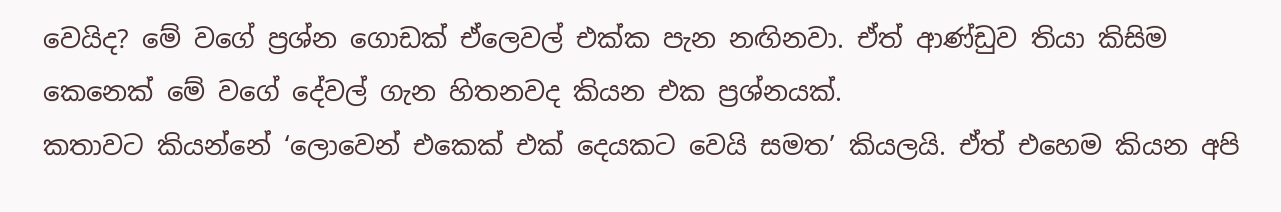වෙයිද? මේ වගේ ප්‍රශ්න ගොඩක් ඒලෙවල් එක්ක පැන නඟිනවා. ඒත් ආණ්ඩුව තියා කිසිම කෙනෙක් මේ වගේ දේවල් ගැන හිතනවද කියන එක ප්‍රශ්නයක්.
කතාවට කියන්නේ ‘ලොවෙන් එකෙක් එක් දෙයකට වෙයි සමත’ කියලයි. ඒත් එහෙම කියන අපි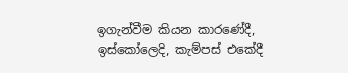ඉගැන්වීම කියන කාරණේදී, ඉස්කෝලෙදි, කැම්පස් එකේදී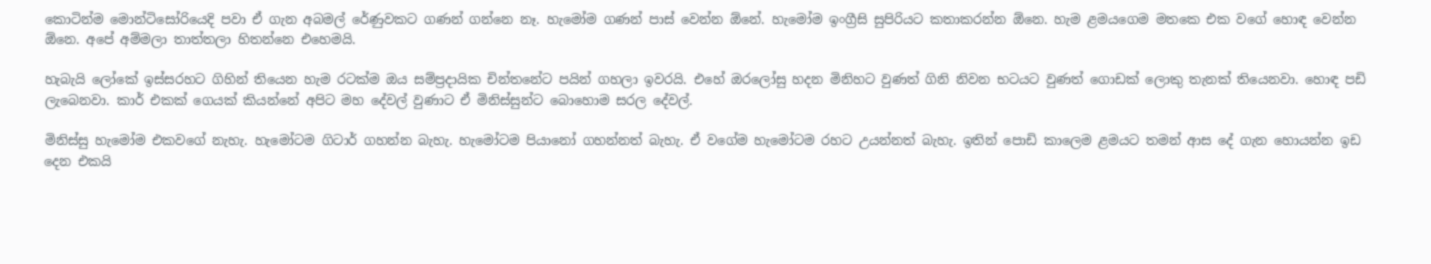කොටින්ම මොන්ටිසෝරියෙදි පවා ඒ ගැන අබමල් රේණුවකට ගණන් ගන්නෙ නෑ. හැමෝම ගණන් පාස් වෙන්න ඕනේ. හැමෝම ඉංග්‍රීසි සුපිරියට කතාකරන්න ඕනෙ. හැම ළමයගෙම මතකෙ එක වගේ හොඳ වෙන්න ඕනෙ. අපේ අම්මලා තාත්තලා හිතන්නෙ එහෙමයි.

හැබැයි ලෝකේ ඉස්සරහට ගිහින් තියෙන හැම රටක්ම ඔය සම්ප්‍රදායික චින්තනේට පයින් ගහලා ඉවරයි. එහේ ඔරලෝසු හදන මිනිහට වුණත් ගිනි නිවන භටයට වුණත් ගොඩක් ලොකු තැනක් තියෙනවා. හොඳ පඩි ලැබෙනවා. කාර් එකක් ගෙයක් කියන්නේ අපිට මහ දේවල් වුණාට ඒ මිනිස්සුන්ට බොහොම සරල දේවල්.

මිනිස්සු හැමෝම එකවගේ නැහැ. හැමෝටම ගිටාර් ගහන්න බැහැ. හැමෝටම පියානෝ ගහන්නත් බැහැ. ඒ වගේම හැමෝටම රහට උයන්නත් බැහැ. ඉතින් පොඩි කාලෙම ළමයට තමන් ආස දේ ගැන හොයන්න ඉඩ දෙන එකයි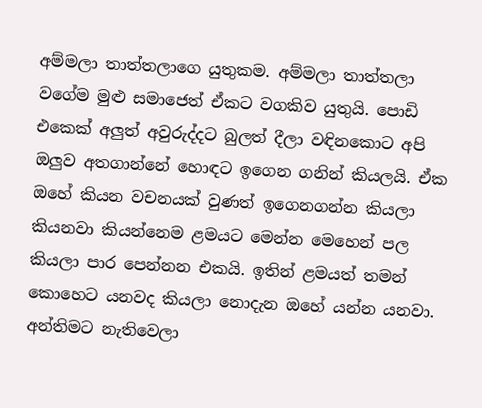අම්මලා තාත්තලාගෙ යුතුකම. අම්මලා තාත්තලා වගේම මුළු සමාජෙත් ඒකට වගකිව යුතුයි. පොඩි එකෙක් අලුත් අවුරුද්දට බුලත් දීලා වඳිනකොට අපි ඔලුව අතගාන්නේ හොඳට ඉගෙන ගනින් කියලයි. ඒක ඔහේ කියන වචනයක් වුණත් ඉගෙනගන්න කියලා කියනවා කියන්නෙම ළමයට මෙන්න මෙහෙන් පල කියලා පාර පෙන්නන එකයි. ඉතින් ළමයත් තමන් කොහෙට යනවද කියලා නොදැන ඔහේ යන්න යනවා. අන්තිමට නැතිවෙලා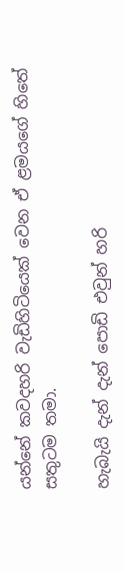යන්නේ කවදහරි වැඩිහිටියෙක් වෙන ඒ ළමයගේ හිතේ සතුටම තමා.

හැබැයි දැන් දැන් පොඩි එවුන් හරි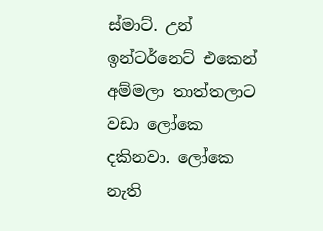ස්මාට්. උන් ඉන්ටර්නෙට් එකෙන් අම්මලා තාත්තලාට වඩා ලෝකෙ දකිනවා. ලෝකෙ නැති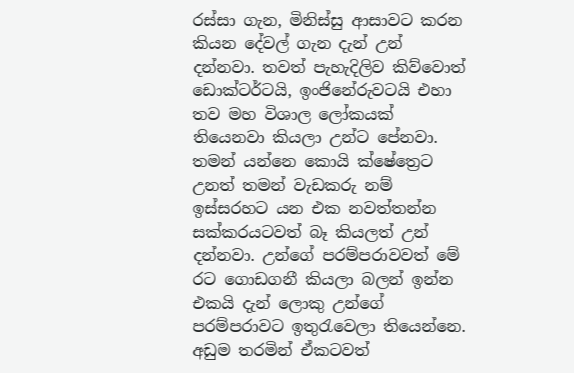රස්සා ගැන, මිනිස්සු ආසාවට කරන කියන දේවල් ගැන දැන් උන් දන්නවා. තවත් පැහැදිලිව කිව්වොත් ඩොක්ටර්ටයි, ඉංජිනේරුවටයි එහා තව මහ විශාල ලෝකයක් තියෙනවා කියලා උන්ට පේනවා. තමන් යන්නෙ කොයි ක්ෂේත්‍රෙට උනත් තමන් වැඩකරු නම් ඉස්සරහට යන එක නවත්තන්න සක්කරයටවත් බෑ කියලත් උන් දන්නවා. උන්ගේ පරම්පරාවවත් මේ රට ගොඩගනී කියලා බලන් ඉන්න එකයි දැන් ලොකු උන්ගේ පරම්පරාවට ඉතුරැවෙලා තියෙන්නෙ. අඩුම තරමින් ඒකටවත්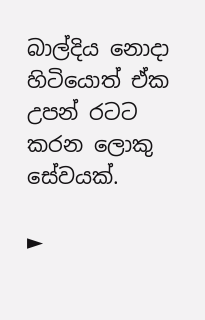බාල්දිය නොදා හිටියොත් ඒක උපන් රටට කරන ලොකු සේවයක්.

►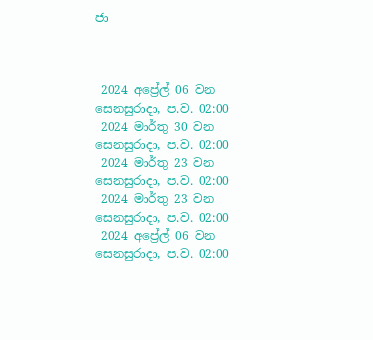ජා



 2024 අප්‍රේල් 06 වන සෙනසුරාදා, ප.ව. 02:00
 2024 මාර්තු 30 වන සෙනසුරාදා, ප.ව. 02:00
 2024 මාර්තු 23 වන සෙනසුරාදා, ප.ව. 02:00
 2024 මාර්තු 23 වන සෙනසුරාදා, ප.ව. 02:00
 2024 අප්‍රේල් 06 වන සෙනසුරාදා, ප.ව. 02:00